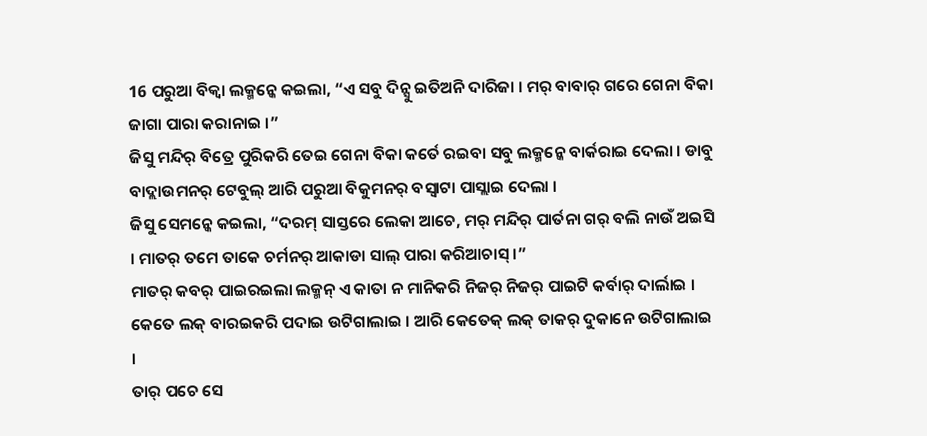16 ପରୁଆ ବିକ୍ବା ଲକ୍ମନ୍କେ କଇଲା, “ଏ ସବୁ ଦିନ୍ସୁ ଇତିଅନି ଦାରିଜା । ମର୍ ବାବାର୍ ଗରେ ଗେନା ବିକା ଜାଗା ପାରା କରାନାଇ ।”
ଜିସୁ ମନ୍ଦିର୍ ବିତ୍ରେ ପୁରିକରି ତେଇ ଗେନା ବିକା କର୍ତେ ରଇବା ସବୁ ଲକ୍ମନ୍କେ ବାର୍କରାଇ ଦେଲା । ଡାବୁ ବାଦ୍ଲାଉମନର୍ ଟେବୁଲ୍ ଆରି ପରୁଆ ବିକୁମନର୍ ବସ୍ବାଟା ପାସ୍ଲାଇ ଦେଲା ।
ଜିସୁ ସେମନ୍କେ କଇଲା, “ଦରମ୍ ସାସ୍ତରେ ଲେକା ଆଚେ, ମର୍ ମନ୍ଦିର୍ ପାର୍ତନା ଗର୍ ବଲି ନାଉଁ ଅଇସି । ମାତର୍ ତମେ ତାକେ ଚର୍ମନର୍ ଆକାଡା ସାଲ୍ ପାରା କରିଆଚାସ୍ ।”
ମାତର୍ କବର୍ ପାଇରଇଲା ଲକ୍ମନ୍ ଏ କାତା ନ ମାନିକରି ନିଜର୍ ନିଜର୍ ପାଇଟି କର୍ବାର୍ ଦାର୍ଲାଇ । କେତେ ଲକ୍ ବାରଇକରି ପଦାଇ ଉଟିଗାଲାଇ । ଆରି କେତେକ୍ ଲକ୍ ତାକର୍ ଦୁକାନେ ଉଟିଗାଲାଇ ।
ତାର୍ ପଚେ ସେ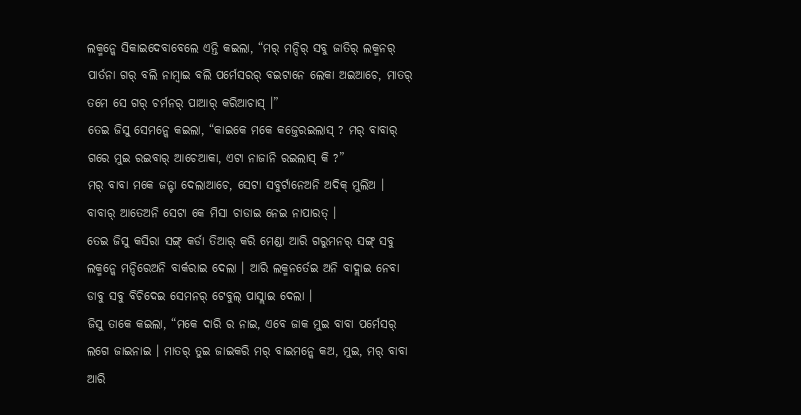ଲକ୍ମନ୍କେ ସିକାଇଦେବାବେଲେ ଏନ୍ତି କଇଲା, “ମର୍ ମନ୍ଦିର୍ ସବୁ ଜାତିର୍ ଲକ୍ମନର୍ ପାର୍ତନା ଗର୍ ବଲି ନାମ୍ବାଇ ବଲି ପର୍ମେସରର୍ ବଇଟାନେ ଲେକା ଅଇଆଚେ, ମାତର୍ ତମେ ସେ ଗର୍ ଚର୍ମନର୍ ପାଆର୍ କରିଆଚାସ୍ ।”
ତେଇ ଜିସୁ ସେମନ୍କେ କଇଲା, “କାଇକେ ମକେ କଜ୍ତେରଇଲାସ୍ ? ମର୍ ବାବାର୍ ଗରେ ମୁଇ ରଇବାର୍ ଆଚେଆକା, ଏଟା ନାଜାନି ରଇଲାସ୍ କି ?”
ମର୍ ବାବା ମକେ ଜନ୍ଟା ଦେଲାଆଚେ, ସେଟା ସବୁର୍ଟାନେଅନି ଅଦିକ୍ ମୁଲିଅ । ବାବାର୍ ଆତେଅନି ସେଟା କେ ମିସା ଚାଡାଇ ନେଇ ନାପାରତ୍ ।
ତେଇ ଜିସୁ କସିରା ସଙ୍ଗ୍ କର୍ଡା ତିଆର୍ କରି ମେଣ୍ଡା ଆରି ଗରୁମନର୍ ସଙ୍ଗ୍ ସବୁ ଲକ୍ମନ୍କେ ମନ୍ଦିରେଅନି ବାର୍କରାଇ ଦେଲା । ଆରି ଲକ୍ମନର୍ତେଇ ଅନି ବାଦ୍ଲାଇ ନେବା ଡାବୁ ସବୁ ବିଚିଦେଇ ସେମନର୍ ଟେବୁଲ୍ ପାସ୍ଲାଇ ଦେଲା ।
ଜିସୁ ତାକେ କଇଲା, “ମକେ ଦାରି ର ନାଇ, ଏବେ ଜାକ ମୁଇ ବାବା ପର୍ମେସର୍ ଲଗେ ଜାଇନାଇ । ମାତର୍ ତୁଇ ଜାଇକରି ମର୍ ବାଇମନ୍କେ କଅ, ମୁଇ, ମର୍ ବାବା ଆରି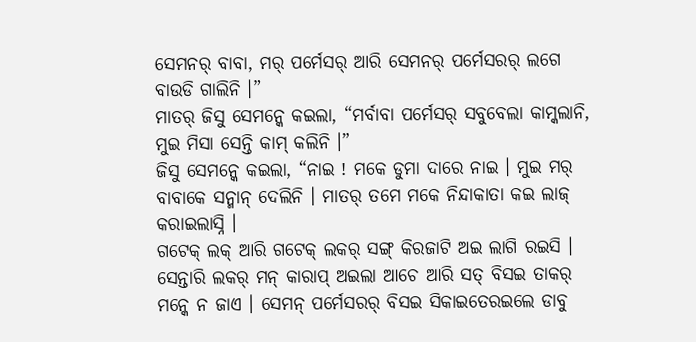ସେମନର୍ ବାବା, ମର୍ ପର୍ମେସର୍ ଆରି ସେମନର୍ ପର୍ମେସରର୍ ଲଗେ ବାଉଡି ଗାଲିନି ।”
ମାତର୍ ଜିସୁ ସେମନ୍କେ କଇଲା, “ମର୍ବାବା ପର୍ମେସର୍ ସବୁବେଲା କାମ୍କଲାନି, ମୁଇ ମିସା ସେନ୍ତି କାମ୍ କଲିନି ।”
ଜିସୁ ସେମନ୍କେ କଇଲା, “ନାଇ ! ମକେ ଡୁମା ଦାରେ ନାଇ । ମୁଇ ମର୍ ବାବାକେ ସନ୍ମାନ୍ ଦେଲିନି । ମାତର୍ ତମେ ମକେ ନିନ୍ଦାକାତା କଇ ଲାଜ୍ କରାଇଲାସ୍ନି ।
ଗଟେକ୍ ଲକ୍ ଆରି ଗଟେକ୍ ଲକର୍ ସଙ୍ଗ୍ କିରଜାଟି ଅଇ ଲାଗି ରଇସି । ସେନ୍ତାରି ଲକର୍ ମନ୍ କାରାପ୍ ଅଇଲା ଆଚେ ଆରି ସତ୍ ବିସଇ ତାକର୍ ମନ୍କେ ନ ଜାଏ । ସେମନ୍ ପର୍ମେସରର୍ ବିସଇ ସିକାଇତେରଇଲେ ଡାବୁ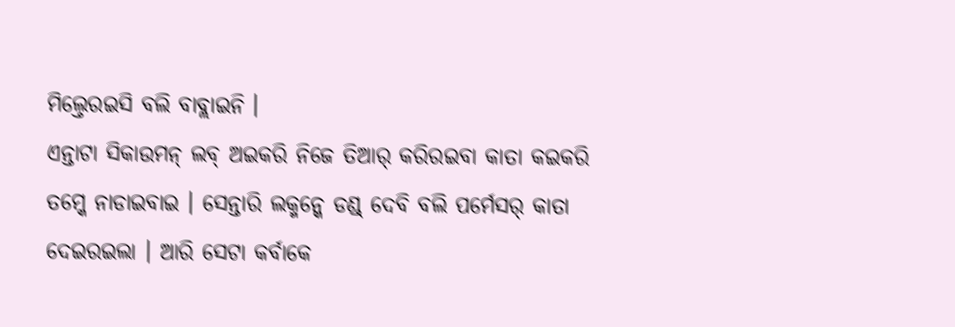ମିଲ୍ତେରଇସି ବଲି ବାବ୍ଲାଇନି ।
ଏନ୍ତାଟା ସିକାଉମନ୍ ଲବ୍ ଅଇକରି ନିଜେ ତିଆର୍ କରିରଇବା କାତା କଇକରି ତମ୍କେ ନାଡାଇବାଇ । ସେନ୍ତାରି ଲକ୍ମନ୍କେ ଡଣ୍ଡ୍ ଦେବି ବଲି ପର୍ମେସର୍ କାତା ଦେଇରଇଲା । ଆରି ସେଟା କର୍ବାକେ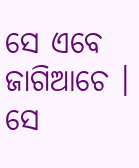ସେ ଏବେ ଜାଗିଆଚେ । ସେ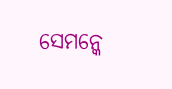ସେମନ୍କେ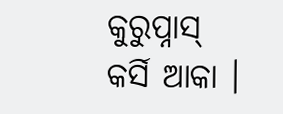କୁରୁପ୍ନାସ୍ କର୍ସି ଆକା ।